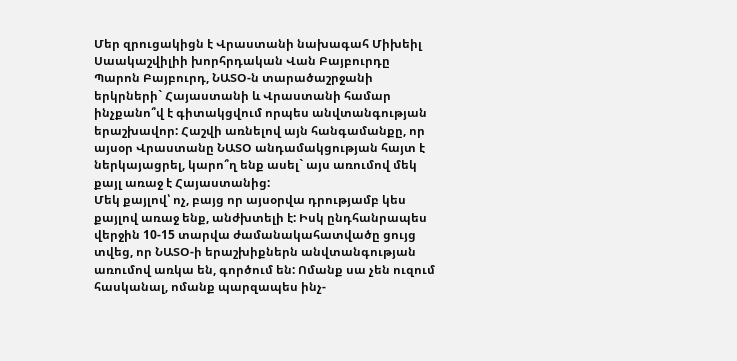Մեր զրուցակիցն է Վրաստանի նախագահ Միխեիլ Սաակաշվիլիի խորհրդական Վան Բայբուրդը
Պարոն Բայբուրդ, ՆԱՏՕ-ն տարածաշրջանի երկրների` Հայաստանի և Վրաստանի համար ինչքանո՞վ է գիտակցվում որպես անվտանգության երաշխավոր: Հաշվի առնելով այն հանգամանքը, որ այսօր Վրաստանը ՆԱՏՕ անդամակցության հայտ է ներկայացրել, կարո՞ղ ենք ասել` այս առումով մեկ քայլ առաջ է Հայաստանից:
Մեկ քայլով՝ ոչ, բայց որ այսօրվա դրությամբ կես քայլով առաջ ենք, անժխտելի է: Իսկ ընդհանրապես վերջին 10-15 տարվա ժամանակահատվածը ցույց տվեց, որ ՆԱՏՕ-ի երաշխիքներն անվտանգության առումով առկա են, գործում են: Ոմանք սա չեն ուզում հասկանալ, ոմանք պարզապես ինչ-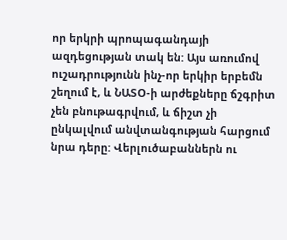որ երկրի պրոպագանդայի ազդեցության տակ են: Այս առումով ուշադրությունն ինչ-որ երկիր երբեմն շեղում է, և ՆԱՏՕ-ի արժեքները ճշգրիտ չեն բնութագրվում, և ճիշտ չի ընկալվում անվտանգության հարցում նրա դերը: Վերլուծաբաններն ու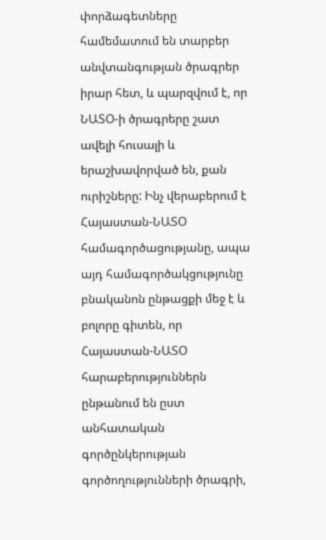փորձագետները համեմատում են տարբեր անվտանգության ծրագրեր իրար հետ, և պարզվում է, որ ՆԱՏՕ-ի ծրագրերը շատ ավելի հուսալի և երաշխավորված են, քան ուրիշները: Ինչ վերաբերում է Հայաստան-ՆԱՏՕ համագործացությանը, ապա այդ համագործակցությունը բնականոն ընթացքի մեջ է և բոլորը գիտեն, որ Հայաստան-ՆԱՏՕ հարաբերություններն ընթանում են ըստ անհատական գործընկերության գործողությունների ծրագրի,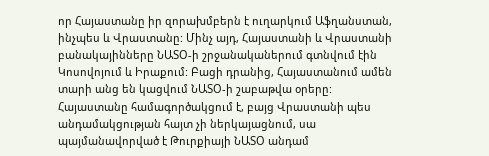որ Հայաստանը իր զորախմբերն է ուղարկում Աֆղանստան, ինչպես և Վրաստանը: Մինչ այդ, Հայաստանի և Վրաստանի բանակայինները ՆԱՏՕ-ի շրջանականերում գտնվում էին Կոսովոյում և Իրաքում: Բացի դրանից, Հայաստանում ամեն տարի անց են կացվում ՆԱՏՕ-ի շաբաթվա օրերը:
Հայաստանը համագործակցում է, բայց Վրաստանի պես անդամակցության հայտ չի ներկայացնում, սա պայմանավորված է Թուրքիայի ՆԱՏՕ անդամ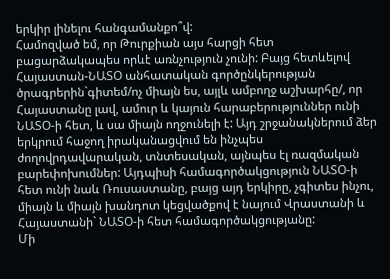երկիր լինելու հանգամանքո՞վ:
Համոզված եմ, որ Թուրքիան այս հարցի հետ բացարձակապես որևէ առնչություն չունի: Բայց հետևելով Հայաստան-ՆԱՏՕ անհատական գործընկերության ծրագրերին`գիտեմ/ոչ միայն ես, այլև ամբողջ աշխարհը/, որ Հայաստանը լավ, ամուր և կայուն հարաբերություններ ունի ՆԱՏՕ-ի հետ, և սա միայն ողջունելի է: Այդ շրջանակներում ձեր երկրում հաջող իրականացվում են ինչպես ժողովրդավարական, տնտեսական, այնպես էլ ռազմական բարեփոխումներ: Այդպիսի համագործակցություն ՆԱՏՕ-ի հետ ունի նաև Ռուսաստանը, բայց այդ երկիրը, չգիտես ինչու, միայն և միայն խանդոտ կեցվածքով է նայում Վրաստանի և Հայաստանի` ՆԱՏՕ-ի հետ համագործակցությանը:
Մի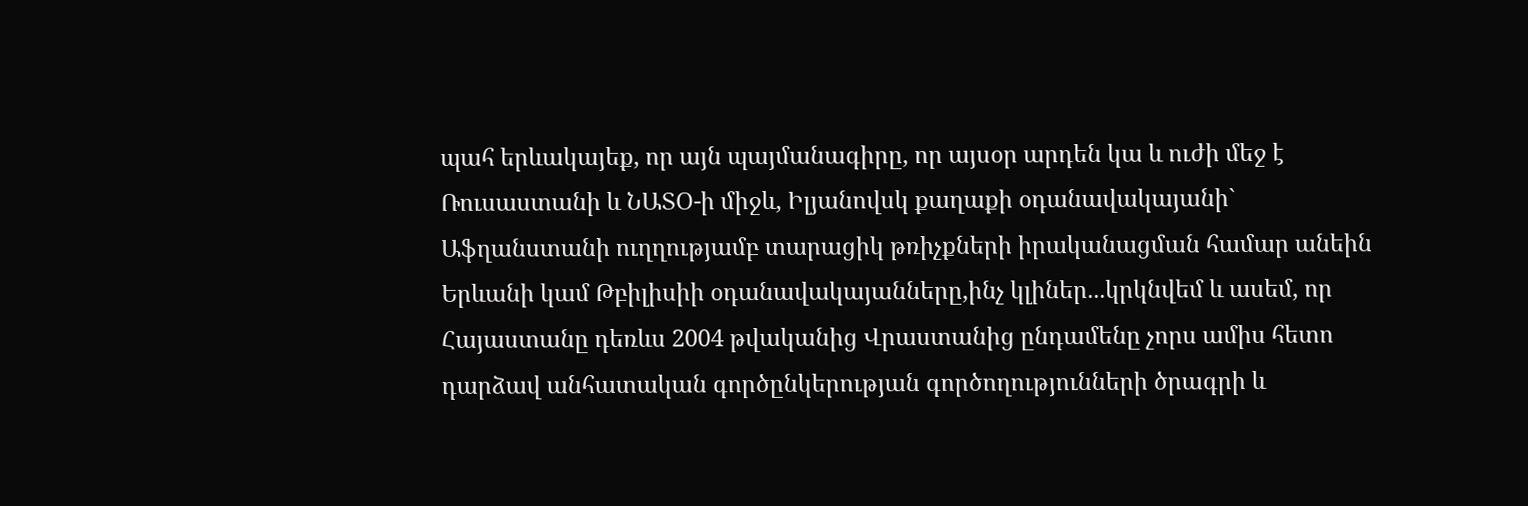պահ երևակայեք, որ այն պայմանագիրը, որ այսօր արդեն կա և ուժի մեջ է Ռուսաստանի և ՆԱՏՕ-ի միջև, Իլյանովսկ քաղաքի օդանավակայանի` Աֆղանստանի ուղղությամբ տարացիկ թռիչքների իրականացման համար անեին Երևանի կամ Թբիլիսիի օդանավակայանները,ինչ կլիներ...կրկնվեմ և ասեմ, որ Հայաստանը դեռևս 2004 թվականից Վրաստանից ընդամենը չորս ամիս հետո դարձավ անհատական գործընկերության գործողությունների ծրագրի և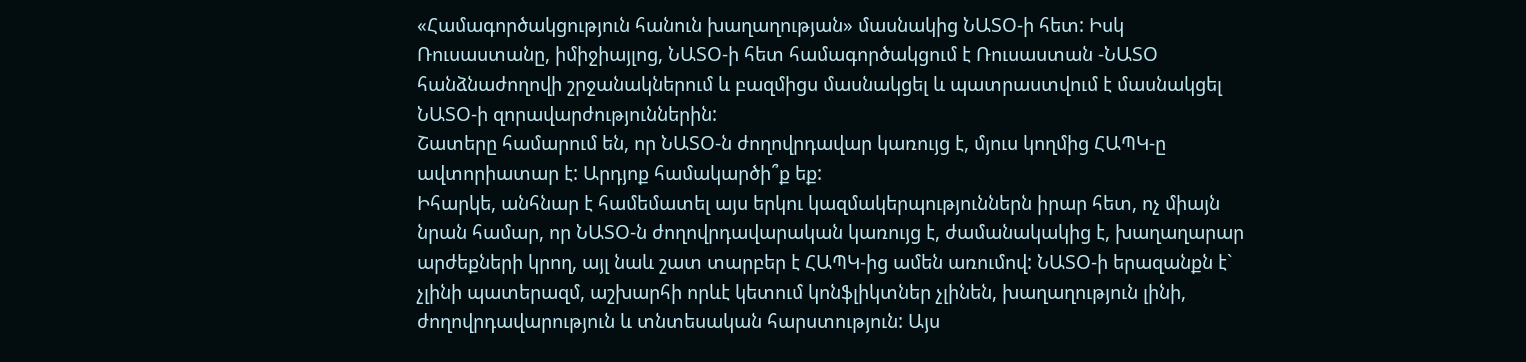«Համագործակցություն հանուն խաղաղության» մասնակից ՆԱՏՕ-ի հետ: Իսկ Ռուսաստանը, իմիջիայլոց, ՆԱՏՕ-ի հետ համագործակցում է Ռուսաստան -ՆԱՏՕ հանձնաժողովի շրջանակներում և բազմիցս մասնակցել և պատրաստվում է մասնակցել ՆԱՏՕ-ի զորավարժություններին:
Շատերը համարում են, որ ՆԱՏՕ-ն ժողովրդավար կառույց է, մյուս կողմից ՀԱՊԿ-ը ավտորիատար է: Արդյոք համակարծի՞ք եք:
Իհարկե, անհնար է համեմատել այս երկու կազմակերպություններն իրար հետ, ոչ միայն նրան համար, որ ՆԱՏՕ-ն ժողովրդավարական կառույց է, ժամանակակից է, խաղաղարար արժեքների կրող, այլ նաև շատ տարբեր է ՀԱՊԿ-ից ամեն առումով: ՆԱՏՕ-ի երազանքն է` չլինի պատերազմ, աշխարհի որևէ կետում կոնֆլիկտներ չլինեն, խաղաղություն լինի, ժողովրդավարություն և տնտեսական հարստություն: Այս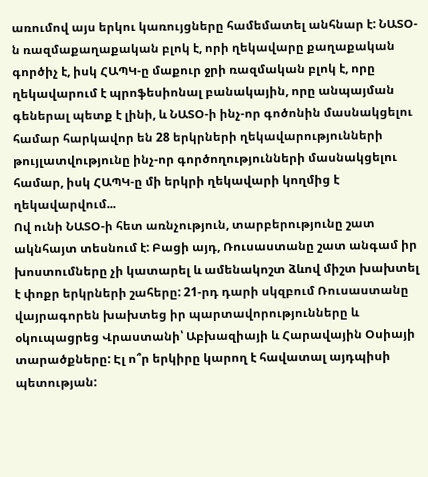առումով այս երկու կառույցները համեմատել անհնար է: ՆԱՏՕ-ն ռազմաքաղաքական բլոկ է, որի ղեկավարը քաղաքական գործիչ է, իսկ ՀԱՊԿ-ը մաքուր ջրի ռազմական բլոկ է, որը ղեկավարում է պրոֆեսիոնալ բանակային, որը անպայման գեներալ պետք է լինի, և ՆԱՏՕ-ի ինչ-որ գոծոնին մասնակցելու համար հարկավոր են 28 երկրների ղեկավարությունների թույլատվությունը ինչ-որ գործողությունների մասնակցելու համար, իսկ ՀԱՊԿ-ը մի երկրի ղեկավարի կողմից է ղեկավարվում...
Ով ունի ՆԱՏՕ-ի հետ առնչություն, տարբերությունը շատ ակնհայտ տեսնում է: Բացի այդ, Ռուսաստանը շատ անգամ իր խոստումները չի կատարել և ամենակոշտ ձևով միշտ խախտել է փոքր երկրների շահերը: 21-րդ դարի սկզբում Ռուսաստանը վայրագորեն խախտեց իր պարտավորությունները և օկուպացրեց Վրաստանի՝ Աբխազիայի և Հարավային Օսիայի տարածքները: Էլ ո՞ր երկիրը կարող է հավատալ այդպիսի պետության: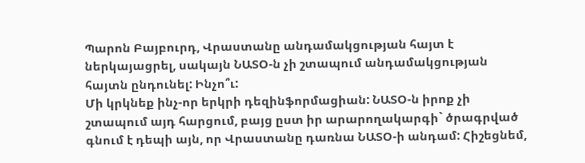Պարոն Բայբուրդ, Վրաստանը անդամակցության հայտ է ներկայացրել, սակայն ՆԱՏՕ-ն չի շտապում անդամակցության հայտն ընդունել: Ինչո՞ւ:
Մի կրկնեք ինչ-որ երկրի դեզինֆորմացիան: ՆԱՏՕ-ն իրոք չի շտապում այդ հարցում, բայց ըստ իր արարողակարգի` ծրագրված գնում է դեպի այն, որ Վրաստանը դառնա ՆԱՏՕ-ի անդամ: Հիշեցնեմ,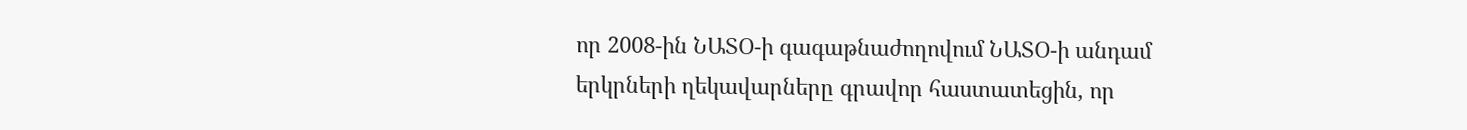որ 2008-ին ՆԱՏՕ-ի գագաթնաժողովում ՆԱՏՕ-ի անդամ երկրների ղեկավարները գրավոր հաստատեցին, որ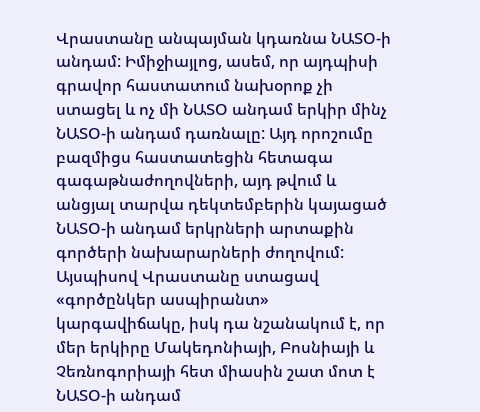Վրաստանը անպայման կդառնա ՆԱՏՕ-ի անդամ: Իմիջիայլոց, ասեմ, որ այդպիսի գրավոր հաստատում նախօրոք չի ստացել և ոչ մի ՆԱՏՕ անդամ երկիր մինչ ՆԱՏՕ-ի անդամ դառնալը: Այդ որոշումը բազմիցս հաստատեցին հետագա գագաթնաժողովների, այդ թվում և անցյալ տարվա դեկտեմբերին կայացած ՆԱՏՕ-ի անդամ երկրների արտաքին գործերի նախարարների ժողովում: Այսպիսով Վրաստանը ստացավ «գործընկեր ասպիրանտ» կարգավիճակը, իսկ դա նշանակում է, որ մեր երկիրը Մակեդոնիայի, Բոսնիայի և Չեռնոգորիայի հետ միասին շատ մոտ է ՆԱՏՕ-ի անդամ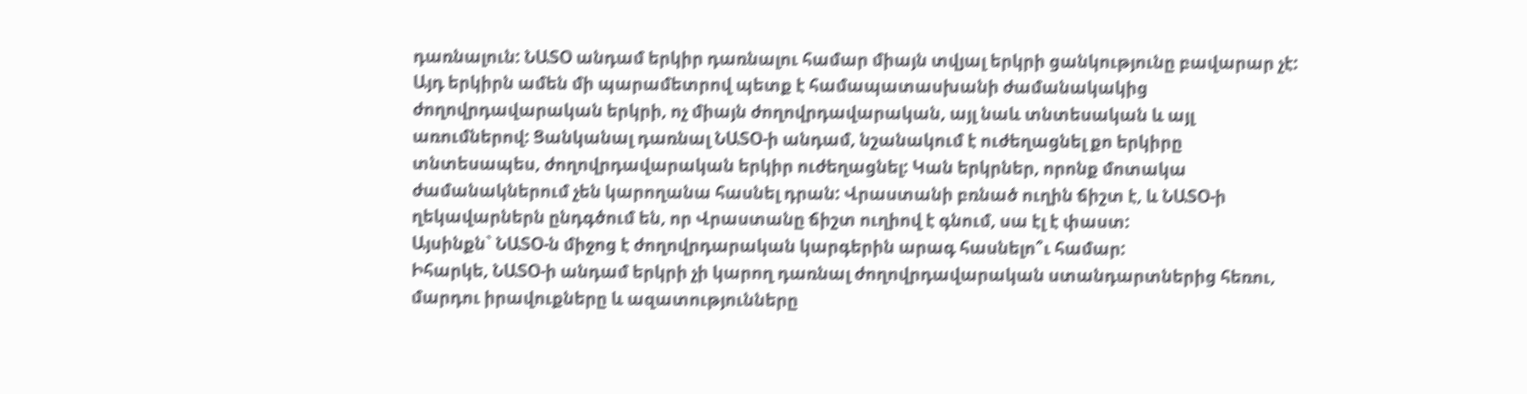դառնալուն: ՆԱՏՕ անդամ երկիր դառնալու համար միայն տվյալ երկրի ցանկությունը բավարար չէ: Այդ երկիրն ամեն մի պարամետրով պետք է համապատասխանի ժամանակակից ժողովրդավարական երկրի, ոչ միայն ժողովրդավարական, այլ նաև տնտեսական և այլ առումներով: Ցանկանալ դառնալ ՆԱՏՕ-ի անդամ, նշանակում է ուժեղացնել քո երկիրը տնտեսապես, ժողովրդավարական երկիր ուժեղացնել: Կան երկրներ, որոնք մոտակա ժամանակներում չեն կարողանա հասնել դրան: Վրաստանի բռնած ուղին ճիշտ է, և ՆԱՏՕ-ի ղեկավարներն ընդգծում են, որ Վրաստանը ճիշտ ուղիով է գնում, սա էլ է փաստ:
Այսինքն` ՆԱՏՕ-ն միջոց է ժողովրդարական կարգերին արագ հասնելո՞ւ համար:
Իհարկե, ՆԱՏՕ-ի անդամ երկրի չի կարող դառնալ ժողովրդավարական ստանդարտներից հեռու, մարդու իրավուքները և ազատությունները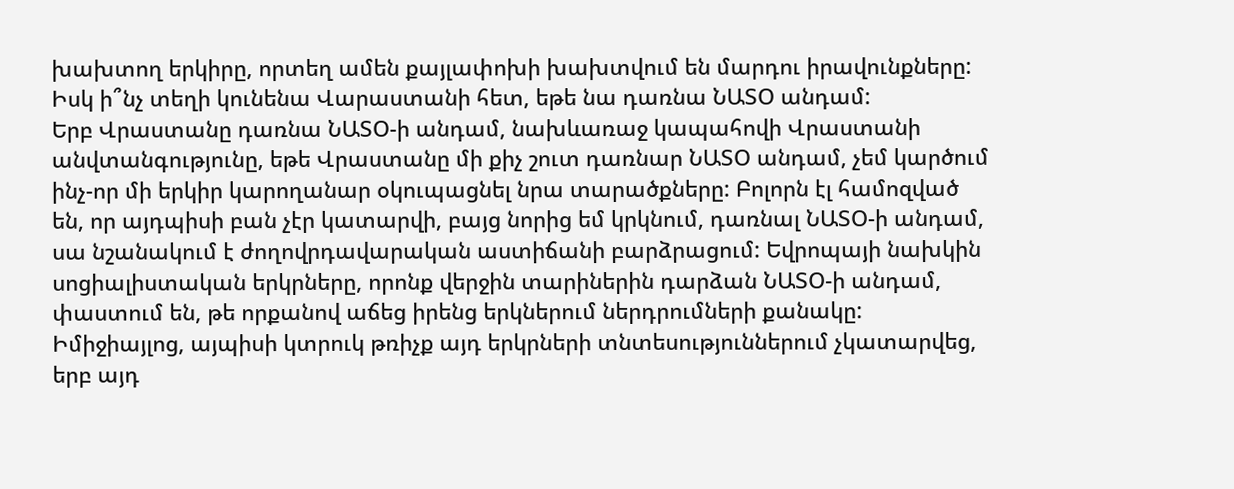խախտող երկիրը, որտեղ ամեն քայլափոխի խախտվում են մարդու իրավունքները:
Իսկ ի՞նչ տեղի կունենա Վարաստանի հետ, եթե նա դառնա ՆԱՏՕ անդամ:
Երբ Վրաստանը դառնա ՆԱՏՕ-ի անդամ, նախևառաջ կապահովի Վրաստանի անվտանգությունը, եթե Վրաստանը մի քիչ շուտ դառնար ՆԱՏՕ անդամ, չեմ կարծում ինչ-որ մի երկիր կարողանար օկուպացնել նրա տարածքները: Բոլորն էլ համոզված են, որ այդպիսի բան չէր կատարվի, բայց նորից եմ կրկնում, դառնալ ՆԱՏՕ-ի անդամ, սա նշանակում է ժողովրդավարական աստիճանի բարձրացում: Եվրոպայի նախկին սոցիալիստական երկրները, որոնք վերջին տարիներին դարձան ՆԱՏՕ-ի անդամ, փաստում են, թե որքանով աճեց իրենց երկներում ներդրումների քանակը: Իմիջիայլոց, այպիսի կտրուկ թռիչք այդ երկրների տնտեսություններում չկատարվեց, երբ այդ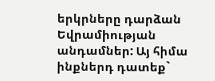երկրները դարձան Եվրամիության անդամներ: Այ հիմա ինքներդ դատեք`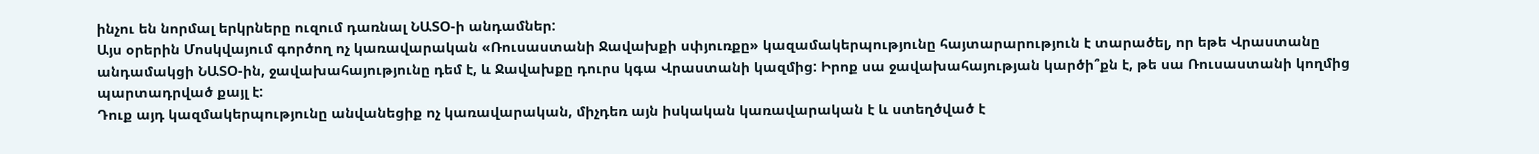ինչու են նորմալ երկրները ուզում դառնալ ՆԱՏՕ-ի անդամներ:
Այս օրերին Մոսկվայում գործող ոչ կառավարական «Ռուսաստանի Ջավախքի սփյուռքը» կազամակերպությունը հայտարարություն է տարածել, որ եթե Վրաստանը անդամակցի ՆԱՏՕ-ին, ջավախահայությունը դեմ է, և Ջավախքը դուրս կգա Վրաստանի կազմից: Իրոք սա ջավախահայության կարծի՞քն է, թե սա Ռուսաստանի կողմից պարտադրված քայլ է:
Դուք այդ կազմակերպությունը անվանեցիք ոչ կառավարական, միչդեռ այն իսկական կառավարական է և ստեղծված է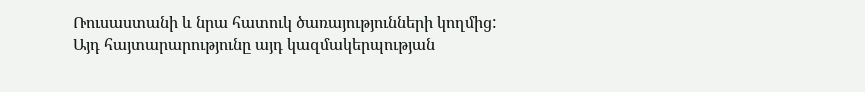Ռուսաստանի և նրա հատուկ ծառայությունների կողմից: Այդ հայտարարությունը այդ կազմակերպության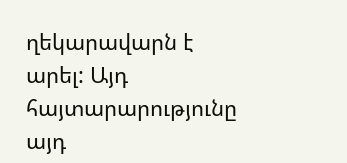ղեկարավարն է արել: Այդ հայտարարությունը այդ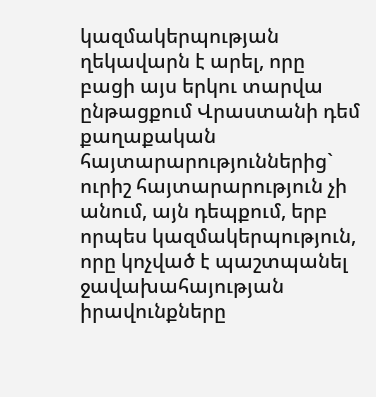կազմակերպության ղեկավարն է արել, որը բացի այս երկու տարվա ընթացքում Վրաստանի դեմ քաղաքական հայտարարություններից` ուրիշ հայտարարություն չի անում, այն դեպքում, երբ որպես կազմակերպություն, որը կոչված է պաշտպանել ջավախահայության իրավունքները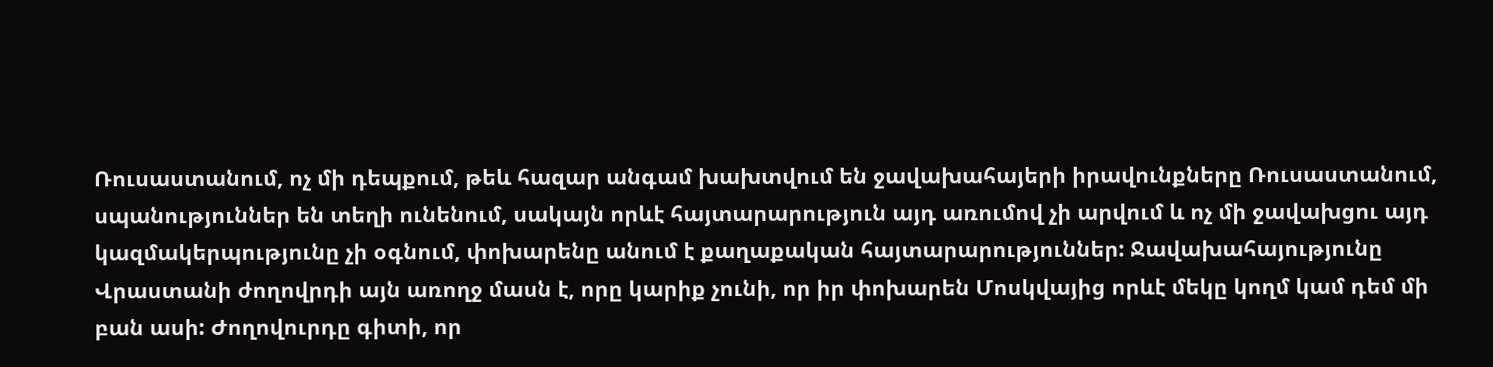Ռուսաստանում, ոչ մի դեպքում, թեև հազար անգամ խախտվում են ջավախահայերի իրավունքները Ռուսաստանում, սպանություններ են տեղի ունենում, սակայն որևէ հայտարարություն այդ առումով չի արվում և ոչ մի ջավախցու այդ կազմակերպությունը չի օգնում, փոխարենը անում է քաղաքական հայտարարություններ: Ջավախահայությունը Վրաստանի ժողովրդի այն առողջ մասն է, որը կարիք չունի, որ իր փոխարեն Մոսկվայից որևէ մեկը կողմ կամ դեմ մի բան ասի: Ժողովուրդը գիտի, որ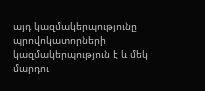այդ կազմակերպությունը պրովոկատորների կազմակերպություն է և մեկ մարդու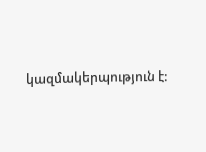կազմակերպություն է: